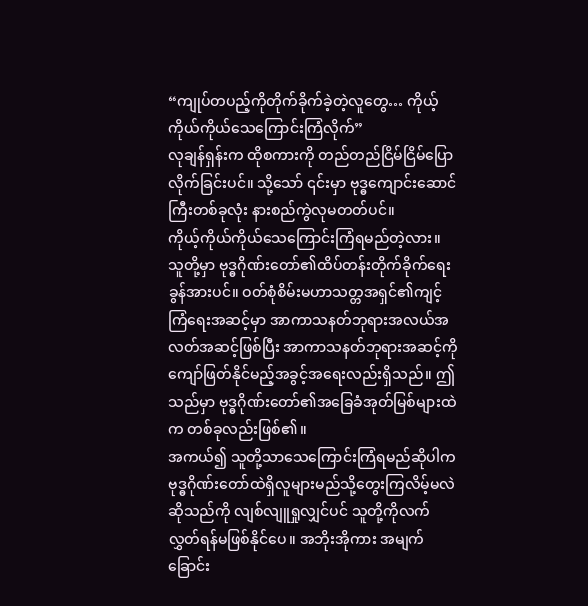“ကျုပ်တပည့်ကိုတိုက်ခိုက်ခဲ့တဲ့လူတွေ… ကိုယ့်ကိုယ်ကိုယ်သေကြောင်းကြံလိုက်”
လုချန်ရှန်းက ထိုစကားကို တည်တည်ငြိမ်ငြိမ်ပြောလိုက်ခြင်းပင်။ သို့သော် ၎င်းမှာ ဗုဒ္ဓကျောင်းဆောင်ကြီးတစ်ခုလုံး နားစည်ကွဲလုမတတ်ပင်။
ကိုယ့်ကိုယ်ကိုယ်သေကြောင်းကြံရမည်တဲ့လား။
သူတို့မှာ ဗုဒ္ဓဂိုဏ်းတော်၏ထိပ်တန်းတိုက်ခိုက်ရေးခွန်အားပင်။ ဝတ်စုံစိမ်းမဟာသတ္တအရှင်၏ကျင့်ကြံရေးအဆင့်မှာ အာကာသနတ်ဘုရားအလယ်အလတ်အဆင့်ဖြစ်ပြီး အာကာသနတ်ဘုရားအဆင့်ကို ကျော်ဖြတ်နိုင်မည့်အခွင့်အရေးလည်းရှိသည်။ ဤသည်မှာ ဗုဒ္ဓဂိုဏ်းတော်၏အခြေခံအုတ်မြစ်များထဲက တစ်ခုလည်းဖြစ်၏။
အကယ်၍ သူတို့သာသေကြောင်းကြံရမည်ဆိုပါက ဗုဒ္ဓဂိုဏ်းတော်ထဲရှိလူများမည်သို့တွေးကြလိမ့်မလဲဆိုသည်ကို လျစ်လျူရှုလျှင်ပင် သူတို့ကိုလက်လွှတ်ရန်မဖြစ်နိုင်ပေ။ အဘိုးအိုကား အမျက်ခြောင်း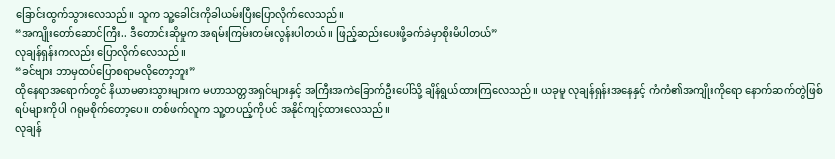ခြောင်းထွက်သွားလေသည်။ သူက သူ့ခေါင်းကိုခါယမ်းပြီးပြောလိုက်လေသည်။
“အကျိုးတော်ဆောင်ကြီး.. ဒီတောင်းဆိုမှုက အရမ်းကြမ်းတမ်းလွန်းပါတယ်။ ဖြည့်ဆည်းပေးဖို့ခက်ခဲမှာစိုးမိပါတယ်”
လုချန်ရှန်းကလည်း ပြောလိုက်လေသည်။
“ခင်ဗျား ဘာမှထပ်ပြောစရာမလိုတော့ဘူး”
ထိုနေရာအရောက်တွင် နိယာမဓားသွားများက မဟာသတ္တအရှင်များနှင့် အကြီးအကဲခြောက်ဦးပေါ်သို့ ချိန်ရွယ်ထားကြလေသည်။ ယခုမူ လုချန်ရှန်းအနေနှင့် ကံကံ၏အကျိုးကိုရော နောက်ဆက်တွဲဖြစ်ရပ်များကိုပါ ဂရုမစိုက်တော့ပေ။ တစ်ဖက်လူက သူ့တပည့်ကိုပင် အနိုင်ကျင့်ထားလေသည်။
လုချန်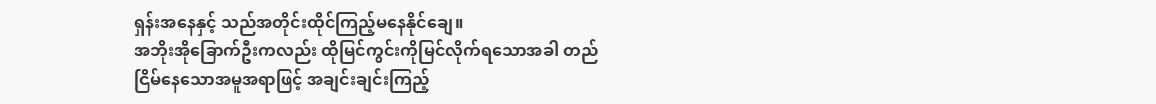ရှန်းအနေနှင့် သည်အတိုင်းထိုင်ကြည့်မနေနိုင်ချေ။
အဘိုးအိုခြောက်ဦးကလည်း ထိုမြင်ကွင်းကိုမြင်လိုက်ရသောအခါ တည်ငြိမ်နေသောအမူအရာဖြင့် အချင်းချင်းကြည့်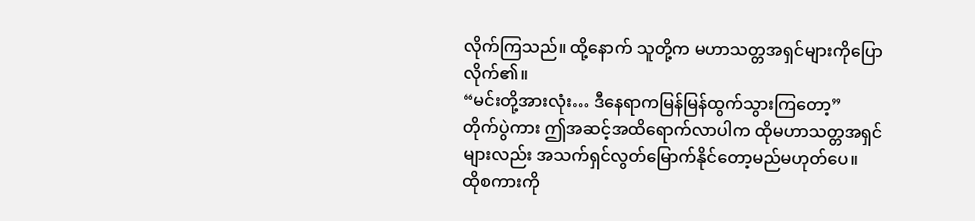လိုက်ကြသည်။ ထို့နောက် သူတို့က မဟာသတ္တအရှင်များကိုပြောလိုက်၏။
“မင်းတို့အားလုံး… ဒီနေရာကမြန်မြန်ထွက်သွားကြတော့”
တိုက်ပွဲကား ဤအဆင့်အထိရောက်လာပါက ထိုမဟာသတ္တအရှင်များလည်း အသက်ရှင်လွတ်မြောက်နိုင်တော့မည်မဟုတ်ပေ။
ထိုစကားကို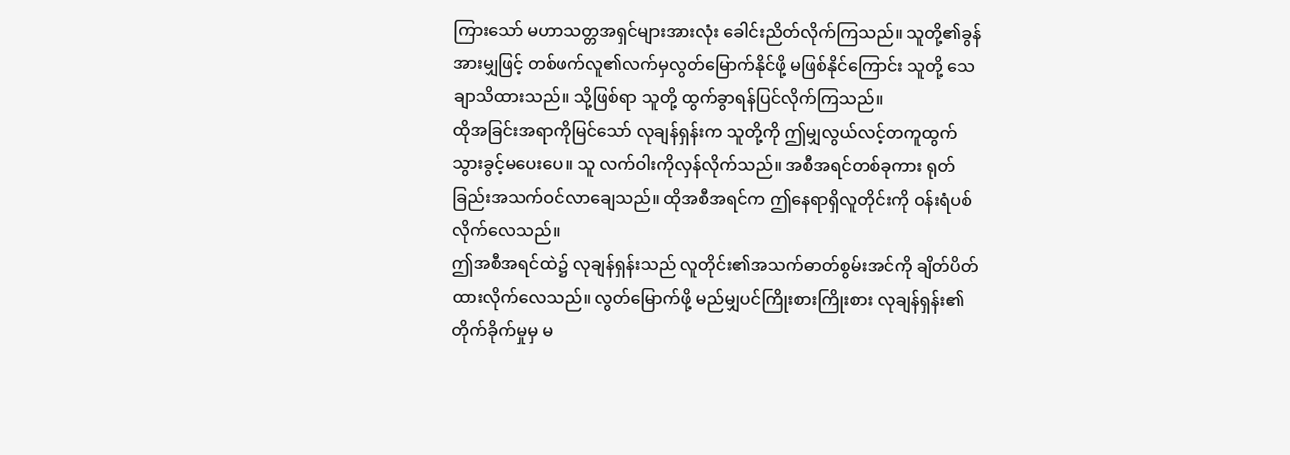ကြားသော် မဟာသတ္တအရှင်များအားလုံး ခေါင်းညိတ်လိုက်ကြသည်။ သူတို့၏ခွန်အားမျှဖြင့် တစ်ဖက်လူ၏လက်မှလွတ်မြောက်နိုင်ဖို့ မဖြစ်နိုင်ကြောင်း သူတို့ သေချာသိထားသည်။ သို့ဖြစ်ရာ သူတို့ ထွက်ခွာရန်ပြင်လိုက်ကြသည်။
ထိုအခြင်းအရာကိုမြင်သော် လုချန်ရှန်းက သူတို့ကို ဤမျှလွယ်လင့်တကူထွက်သွားခွင့်မပေးပေ။ သူ လက်ဝါးကိုလှန်လိုက်သည်။ အစီအရင်တစ်ခုကား ရုတ်ခြည်းအသက်ဝင်လာချေသည်။ ထိုအစီအရင်က ဤနေရာရှိလူတိုင်းကို ဝန်းရံပစ်လိုက်လေသည်။
ဤအစီအရင်ထဲ၌ လုချန်ရှန်းသည် လူတိုင်း၏အသက်ဓာတ်စွမ်းအင်ကို ချိတ်ပိတ်ထားလိုက်လေသည်။ လွတ်မြောက်ဖို့ မည်မျှပင်ကြိုးစားကြိုးစား လုချန်ရှန်း၏တိုက်ခိုက်မှုမှ မ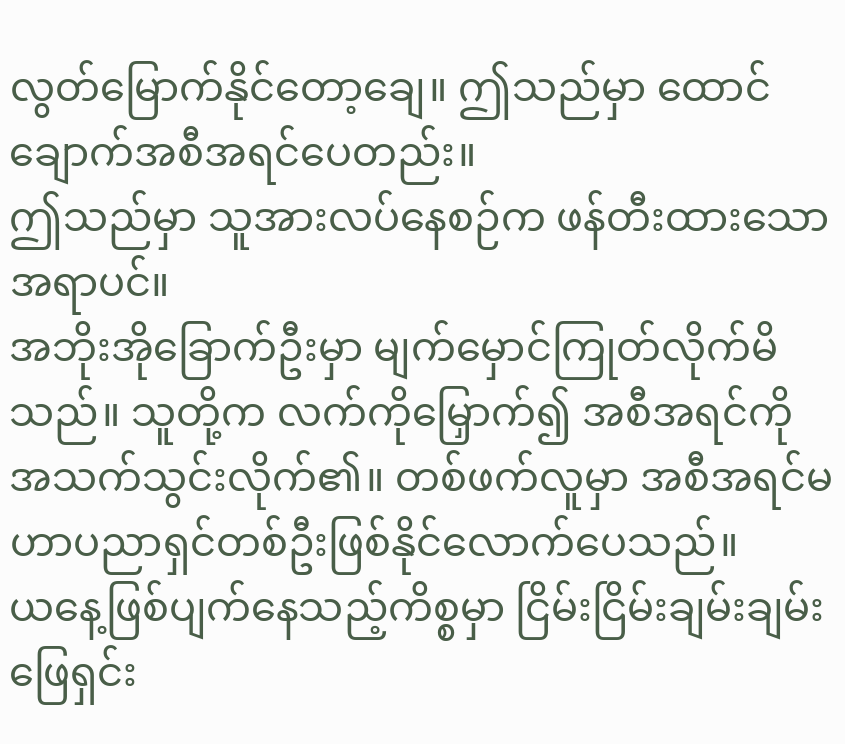လွတ်မြောက်နိုင်တော့ချေ။ ဤသည်မှာ ထောင်ချောက်အစီအရင်ပေတည်း။
ဤသည်မှာ သူအားလပ်နေစဉ်က ဖန်တီးထားသောအရာပင်။
အဘိုးအိုခြောက်ဦးမှာ မျက်မှောင်ကြုတ်လိုက်မိသည်။ သူတို့က လက်ကိုမြှောက်၍ အစီအရင်ကိုအသက်သွင်းလိုက်၏။ တစ်ဖက်လူမှာ အစီအရင်မဟာပညာရှင်တစ်ဦးဖြစ်နိုင်လောက်ပေသည်။
ယနေ့ဖြစ်ပျက်နေသည့်ကိစ္စမှာ ငြိမ်းငြိမ်းချမ်းချမ်းဖြေရှင်း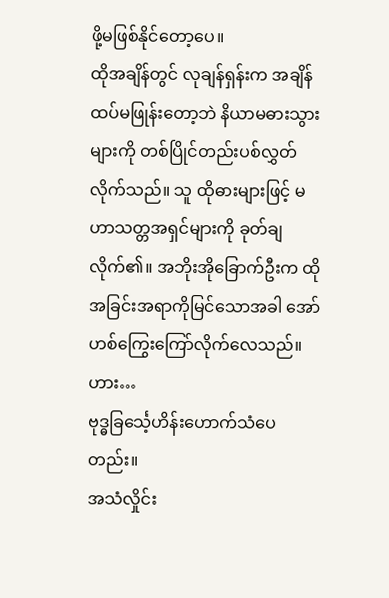ဖို့မဖြစ်နိုင်တော့ပေ။
ထိုအချိန်တွင် လုချန်ရှန်းက အချိန်ထပ်မဖြုန်းတော့ဘဲ နိယာမဓားသွားများကို တစ်ပြိုင်တည်းပစ်လွှတ်လိုက်သည်။ သူ ထိုဓားများဖြင့် မဟာသတ္တအရှင်များကို ခုတ်ချလိုက်၏။ အဘိုးအိုခြောက်ဦးက ထိုအခြင်းအရာကိုမြင်သောအခါ အော်ဟစ်ကြွေးကြော်လိုက်လေသည်။
ဟား…
ဗုဒ္ဓခြင်္သေ့ဟိန်းဟောက်သံပေတည်း။
အသံလှိုင်း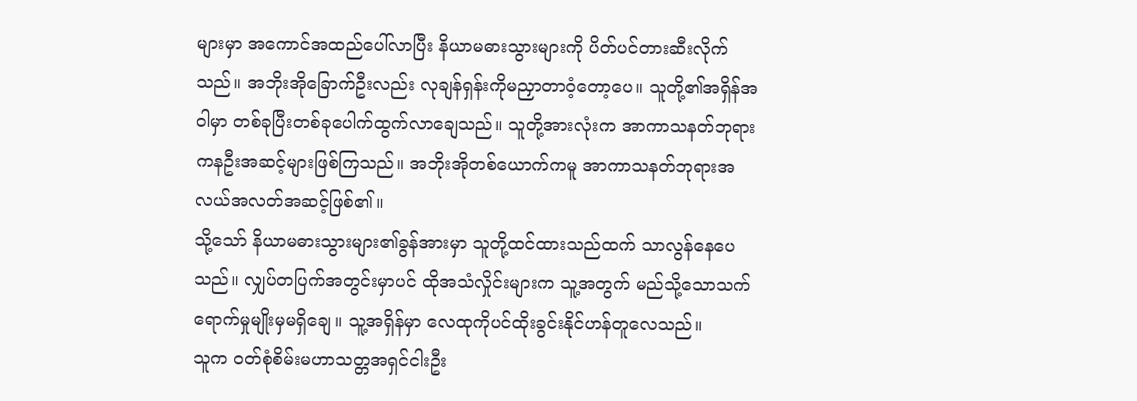များမှာ အကောင်အထည်ပေါ်လာပြီး နိယာမဓားသွားများကို ပိတ်ပင်တားဆီးလိုက်သည်။ အဘိုးအိုခြောက်ဦးလည်း လုချန်ရှန်းကိုမညှာတာဝံ့တော့ပေ။ သူတို့၏အရှိန်အဝါမှာ တစ်ခုပြီးတစ်ခုပေါက်ထွက်လာချေသည်။ သူတို့အားလုံးက အာကာသနတ်ဘုရားကနဦးအဆင့်များဖြစ်ကြသည်။ အဘိုးအိုတစ်ယောက်ကမူ အာကာသနတ်ဘုရားအလယ်အလတ်အဆင့်ဖြစ်၏။
သို့သော် နိယာမဓားသွားများ၏ခွန်အားမှာ သူတို့ထင်ထားသည်ထက် သာလွန်နေပေသည်။ လျှပ်တပြက်အတွင်းမှာပင် ထိုအသံလှိုင်းများက သူ့အတွက် မည်သို့သောသက်ရောက်မှုမျိုးမှမရှိချေ။ သူ့အရှိန်မှာ လေထုကိုပင်ထိုးခွင်းနိုင်ဟန်တူလေသည်။
သူက ဝတ်စုံစိမ်းမဟာသတ္တအရှင်ငါးဦး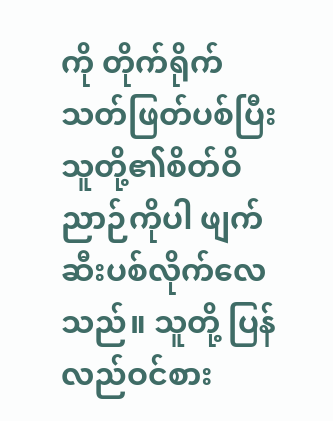ကို တိုက်ရိုက်သတ်ဖြတ်ပစ်ပြီး သူတို့၏စိတ်ဝိညာဉ်ကိုပါ ဖျက်ဆီးပစ်လိုက်လေသည်။ သူတို့ ပြန်လည်ဝင်စား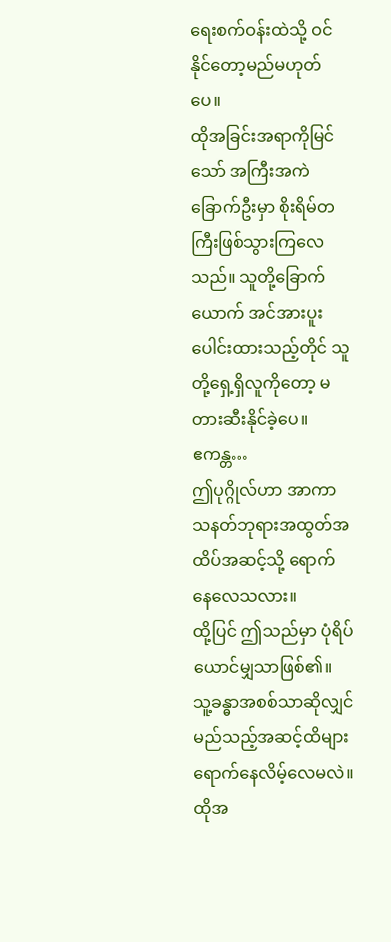ရေးစက်ဝန်းထဲသို့ ဝင်နိုင်တော့မည်မဟုတ်ပေ။
ထိုအခြင်းအရာကိုမြင်သော် အကြီးအကဲခြောက်ဦးမှာ စိုးရိမ်တကြီးဖြစ်သွားကြလေသည်။ သူတို့ခြောက်ယောက် အင်အားပူးပေါင်းထားသည့်တိုင် သူတို့ရှေ့ရှိလူကိုတော့ မတားဆီးနိုင်ခဲ့ပေ။
ဧကန္တ…
ဤပုဂ္ဂိုလ်ဟာ အာကာသနတ်ဘုရားအထွတ်အထိပ်အဆင့်သို့ ရောက်နေလေသလား။
ထို့ပြင် ဤသည်မှာ ပုံရိပ်ယောင်မျှသာဖြစ်၏။ သူ့ခန္ဓာအစစ်သာဆိုလျှင် မည်သည့်အဆင့်ထိများရောက်နေလိမ့်လေမလဲ။ ထိုအ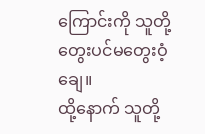ကြောင်းကို သူတို့တွေးပင်မတွေးဝံ့ချေ။
ထို့နောက် သူတို့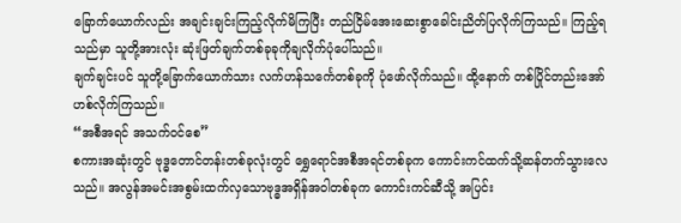ခြောက်ယောက်လည်း အချင်းချင်းကြည့်လိုက်မိကြပြီး တည်ငြိမ်အေးဆေးစွာခေါင်းညိတ်ပြလိုက်ကြသည်။ ကြည့်ရသည်မှာ သူတို့အားလုံး ဆုံးဖြတ်ချက်တစ်ခုခုကိုချလိုက်ပုံပေါ်သည်။
ချက်ချင်းပင် သူတို့ခြောက်ယောက်သား လက်ဟန်သင်္ကေတစ်ခုကို ပုံဖော်လိုက်သည်။ ထို့နောက် တစ်ပြိုင်တည်းအော်ဟစ်လိုက်ကြသည်။
“အစီအရင် အသက်ဝင်စေ”
စကားအဆုံးတွင် ဗုဒ္ဓတောင်တန်းတစ်ခုလုံးတွင် ရွှေရောင်အစီအရင်တစ်ခုက ကောင်းကင်ထက်သို့ဆန်တက်သွားလေသည်။ အလွန်အမင်းအစွမ်းထက်လှသောဗုဒ္ဓအရှိန်အဝါတစ်ခုက ကောင်းကင်ဆီသို့ အပြင်း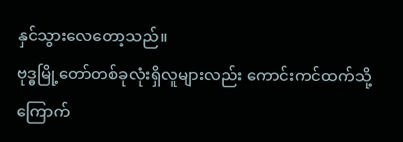နှင်သွားလေတော့သည်။
ဗုဒ္ဓမြို့တော်တစ်ခုလုံးရှိလူများလည်း ကောင်းကင်ထက်သို့ ကြောက်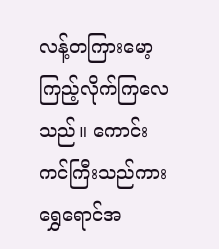လန့်တကြားမော့ကြည့်လိုက်ကြလေသည်။ ကောင်းကင်ကြီးသည်ကား ရွှေရောင်အ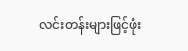လင်းတန်းများဖြင့်ဖုံး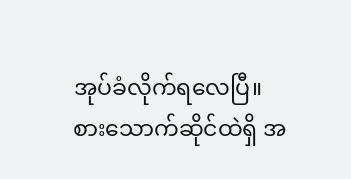အုပ်ခံလိုက်ရလေပြီ။
စားသောက်ဆိုင်ထဲရှိ အ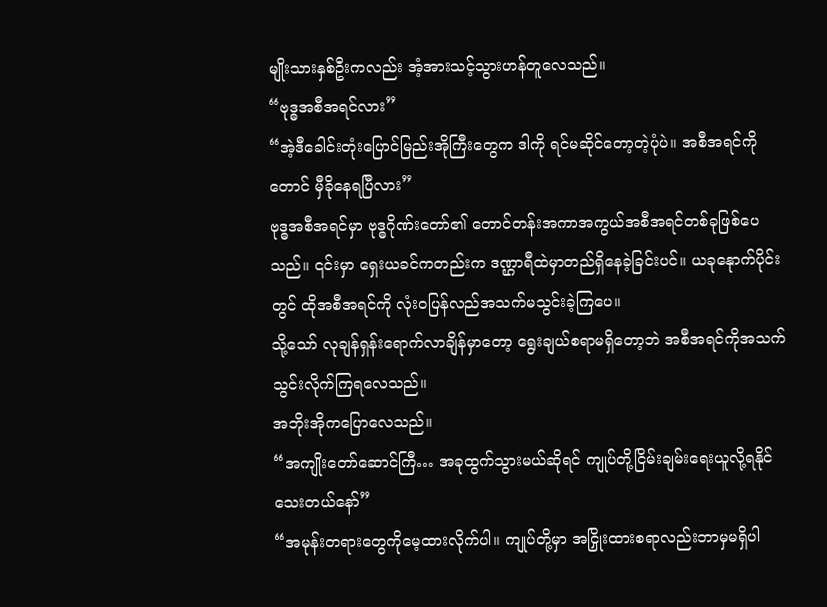မျိုးသားနှစ်ဦးကလည်း အံ့အားသင့်သွားဟန်တူလေသည်။
“ဗုဒ္ဓအစီအရင်လား”
“အဲ့ဒီခေါင်းတုံးပြောင်မြည်းအိုကြီးတွေက ဒါကို ရင်မဆိုင်တော့တဲ့ပုံပဲ။ အစီအရင်ကိုတောင် မှီခိုနေရပြီလား”
ဗုဒ္ဓအစီအရင်မှာ ဗုဒ္ဓဂိုဏ်းတော်၏ တောင်တန်းအကာအကွယ်အစီအရင်တစ်ခုဖြစ်ပေသည်။ ၎င်းမှာ ရှေးယခင်ကတည်းက ဒဏ္ဌာရီထဲမှာတည်ရှိနေခဲ့ခြင်းပင်။ ယခုနေုာက်ပိုင်းတွင် ထိုအစီအရင်ကို လုံးဝပြန်လည်အသက်မသွင်းခဲ့ကြပေ။
သို့သော် လုချန်ရှန်းရောက်လာချိန်မှာတော့ ရွေးချယ်စရာမရှိတော့ဘဲ အစီအရင်ကိုအသက်သွင်းလိုက်ကြရလေသည်။
အဘိုးအိုကပြောလေသည်။
“အကျိုးတော်ဆောင်ကြီ… အခုထွက်သွားမယ်ဆိုရင် ကျုပ်တို့ငြိမ်းချမ်းရေးယူလို့ရနိုင်သေးတယ်နော်”
“အမုန်းတရားတွေကိုမေ့ထားလိုက်ပါ။ ကျုပ်တို့မှာ အငြှိုးထားစရာလည်းဘာမှမရှိပါ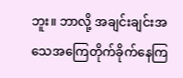ဘူး။ ဘာလို့ အချင်းချင်းအသေအကြေတိုက်ခိုက်နေကြ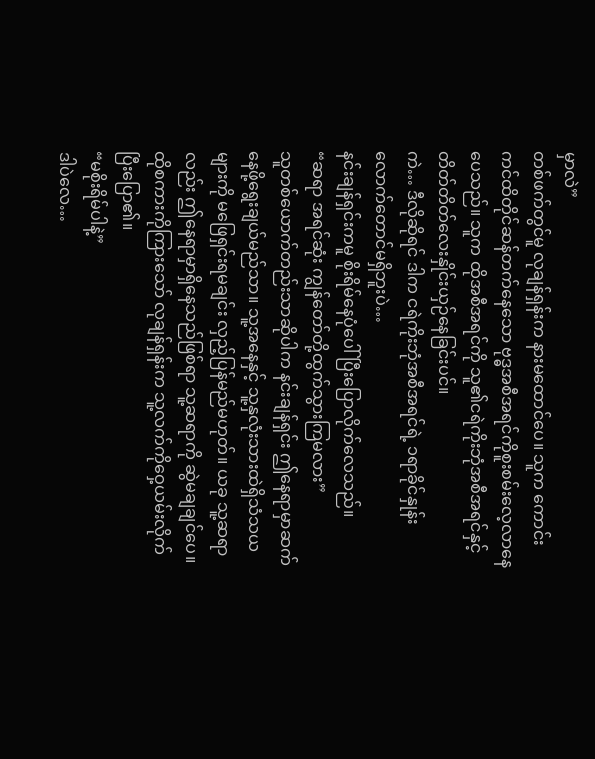မှာလဲ”
တစ်ဖက်တွင်မူ လုချန်ရှန်းက နားမထောင်ပေ။ သူက ကောင်းကင်ထိတိုင်ဆန်တက်နေသော ဗုဒ္ဓအစီအရင်ကိုစူးစမ်းလေ့လာနေပေသည်။ သူက ထိုအစီအရင်ကို သူ၏ငရဲကိုးဘုံအစီအရင်နှင့် တိတ်တိတ်လေးနှိုင်းယှဉ်နေခြင်းပင်။
ကဲ… ဒီလိုဆိုရင် ဒါက ငရဲကိုးဘုံအစီအရင်ရဲ့ ၁ရာခိုင်နှုန်းလောက်တောင်မရှိဘူးပဲ…
နင်းချန်ရှင်းကမူ စိုးရိမ်နေပုံပေါ်ပြီးပြောလိုက်လေသည်။
“ဆရာ အရင်ဆုံး ကျွန်တော်တို့ထွက်သွားကြမလား”
သူတစ်ယောက်တည်းသာဆိုပါက နင်းချန်ရှင်း ဤနေရာမှာဆက်နေဖို့ရွေးချယ်မည်သာ။ သူ့အနေနှင့် သူ့နှလုံးသားထဲရှိသံသယများကို မဖြေရှင်းရမချင်း လှည့်ပြန်မည်မဟုတ်။ ယခု သူ့ဆရာလည်း ဤနေရာမှာရှိနေသည်ဖြစ်ရာ သူ့ဆရာကို ဆွဲမချချင်ပေ။
ထိုစကားကိုကြားသော် လုချန်ရှန်းက သူ့လက်ကိုဝှေ့ယမ်းလိုက်ပြီးပြော၏။
“မစိုးရိမ်ပါနဲ့”
ဒါပဲလေ…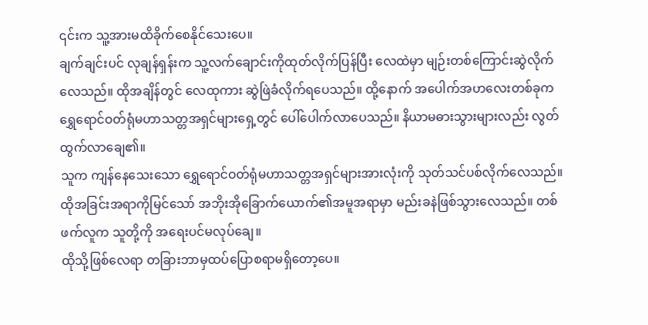၎င်းက သူ့အားမထိခိုက်စေနိုင်သေးပေ။
ချက်ချင်းပင် လုချန်ရှန်းက သူ့လက်ချောင်းကိုထုတ်လိုက်ပြန်ပြီး လေထဲမှာ မျဉ်းတစ်ကြောင်းဆွဲလိုက်လေသည်။ ထိုအချိန်တွင် လေထုကား ဆွဲဖြဲခံလိုက်ရပေသည်။ ထို့နောက် အပေါက်အဟလေးတစ်ခုက ရွှေရောင်ဝတ်ရုံမဟာသတ္တအရှင်များရှေ့တွင် ပေါ်ပေါက်လာပေသည်။ နိယာမဓားသွားများလည်း လွတ်ထွက်လာချေ၏။
သူက ကျန်နေသေးသော ရွှေရောင်ဝတ်ရုံမဟာသတ္တအရှင်များအားလုံးကို သုတ်သင်ပစ်လိုက်လေသည်။ ထိုအခြင်းအရာကိုမြင်သော် အဘိုးအိုခြောက်ယောက်၏အမူအရာမှာ မည်းခနဲဖြစ်သွားလေသည်။ တစ်ဖက်လူက သူတို့ကို အရေးပင်မလုပ်ချေ။
ထိုသို့ဖြစ်လေရာ တခြားဘာမှထပ်ပြောစရာမရှိတော့ပေ။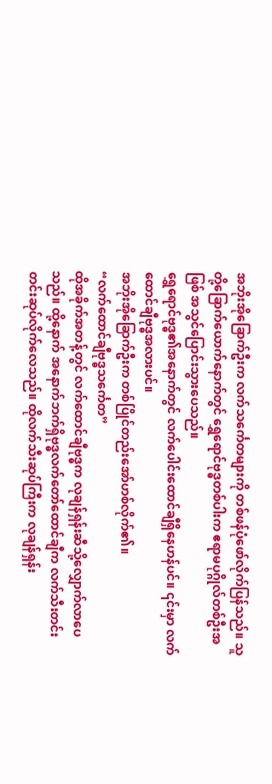အဘိုးအိုခြောက်ဦးက လက်သင်္ကေတများကို တစ်ဖန်ပုံဖော်လိုက်ပြန်သည်။ သူတို့ခြောက်ယောက်နောက်တွင် ရွှေရောင်ဗုဒ္ဓတစ်ပါးက ဧရာမပုဂ္ဂိုလ်တစ်ဦးအဖြစ် အသွင်ပြောင်းသွားပေသည်။
ရွှေရောင်ဗုဒ္ဓ၏အနောက်တွင် လက်ပေါင်းထောင်ချီရှိနေဟန်ပင်။ ၎င်းမှာ လက်ထောင်ချီဗုဒ္ဓအလားပင်။
အဘိုးအိုခြောက်ဦးက တစ်ပြိုင်တည်းအော်ဟစ်လိုက်၏။
“လက်ထောင်ချီဗုဒ္ဓသင်္ကေတ”
ထိုအခိုက်အတန့်တွင် လက်ထောင်ချီဗုဒ္ဓက လုချန်ရှန်းဆီသို့လျှောက်လာပေသည်။ ထို့နောက် အနောက်ဘက်ရှိဗုဒ္ဓလက်တော်ထောင်ချီက လက်သီးတင်းတင်းဆုပ်လိုက်လေသည်။ ထိုလက်သီးဆုပ်ကြီးက လုချန်ရှန်း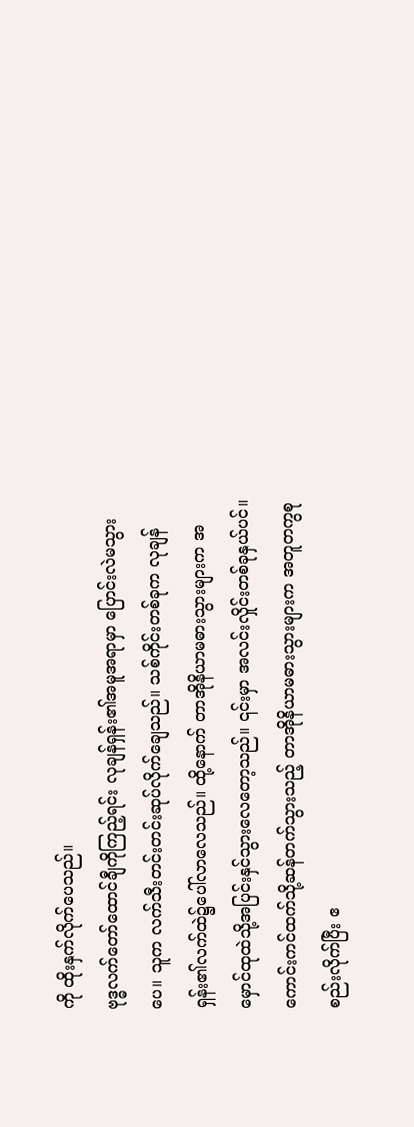ကို ထိုးနှက်လိုက်ပေသည်။
ဗုဒ္ဓလက်တော်ထောင်ချီကိုကြည့်ရင်း လုချန်ရှန်း၏အမူအရာမှာ ပြောင်းလဲမသွားပေ။ သူက လက်သီးတင်းတင်းဆုပ်လိုက်ချေသည်။ သစ်ကိုင်းတစ်ခုက လုချန်ရှန်း၏လက်ထဲ၌ပေါ်လာလေသည်။ ထို့နောက် တာအိုနိယာမဓားသွားများက အမှောင်ထုထဲသို့အပြင်းနှင်သွားလေတော့သည်။ ၎င်းမှာ အလင်းလှိုင်းတစ်ခုနှယ်ပင်။ ကောင်းကင်ထက်သို့ဆန်တက်သွားသည့် တာအိုနိယာမဓားသွားများက အတူတကွစုစည်းလိုက်ပြီး ဧ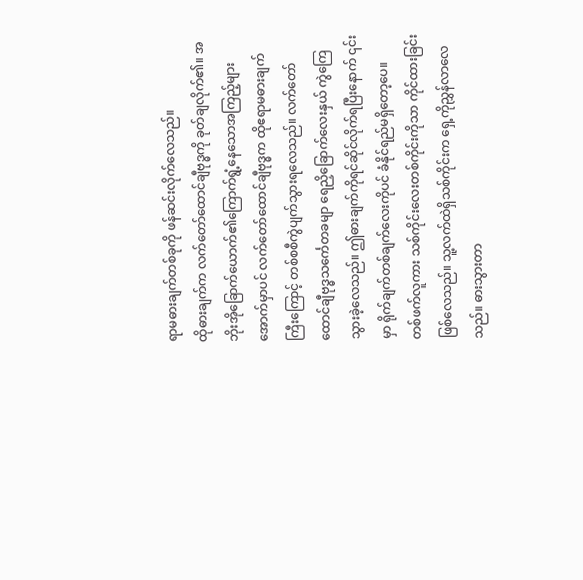ရာမဓားချက်တစ်ခုကို ဖန်ဆင်းလိုက်လေသည်။
ထိုဓားချက်က လက်တော်ထောင်ချီဗုဒ္ဓကို ခုတ်ချလိုက်၏။ အဘိုးအိုခြောက်ယောက်၏ကြောက်ရွံ့နေသောအကြည့်များအောက်မှာပင် လက်တော်ထောင်ချီဗုဒ္ဓက ထိုဧရာမဓားချက်ကြီးကြောင့် တစ်စစီကွဲပျက်သွားရလေသည်။ လက်တော်ထောင်ချီဗုဒ္ဓသင်္ကေတခမျာ ရေညှိခြောက်လေးနှယ် ကွဲကြေသွားခဲ့လေသည်။ ဤဓားချက်ကိုရင်ဆိုင်လိုက်ရပြီးနောက် ၎င်းမှာ ရိုက်ချက်တစ်ချက်လေးကိုပင် ခံနိုင်ရည်မရှိတော့ပေ။
တစ်ဖက်လူကား သစ်ကိုင်းလေးတစ်ကိုင်းကိုသာ ကိုင်ထားခြင်းဖြစ်လေသည်။ သူ့လက်ထဲရှိသစ်ကိုင်းက ရှေ့ကိုညွှန်လာလေသည်။ ဓားသွားတာ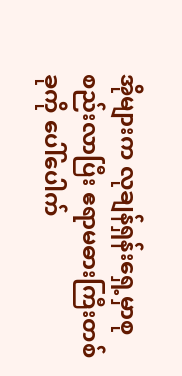အိုများက လုချန်ရှန်းရှေ့မှာစုစည်းလာပြီး ဧရာမဓားကြီးတစ်ခုကို ပေါ်ပေါက်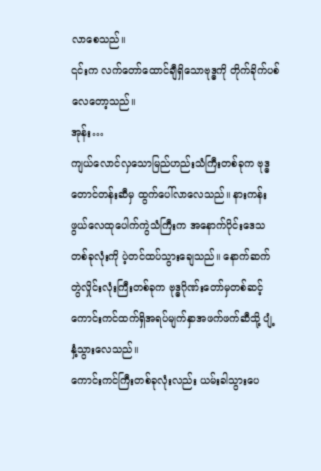လာစေသည်။
၎င်းက လက်တော်ထောင်ချီရှိသောဗုဒ္ဓကို တိုက်ခိုက်ပစ်လေတော့သည်။
အုန်း…
ကျယ်လောင်လှသောမြည်ဟည်းသံကြီးတစ်ခုက ဗုဒ္ဓတောင်တန်းဆီမှ ထွက်ပေါ်လာလေသည်။ နားကန်းဖွယ်လေထုပေါက်ကွဲသံကြီးက အနောက်ပိုင်းဒေသတစ်ခုလုံးကို ပဲ့တင်ထပ်သွားချေသည်။ နောက်ဆက်တွဲလှိုင်းလုံးကြီးတစ်ခုက ဗုဒ္ဓဂိုဏ်းတော်မှတစ်ဆင့် ကောင်းကင်ထက်ရှိအရပ်မျက်နှာအဖက်ဖက်ဆီသို့ ပျံ့နှံ့သွားလေသည်။
ကောင်းကင်ကြီးတစ်ခုလုံးလည်း ယမ်းခါသွားပေ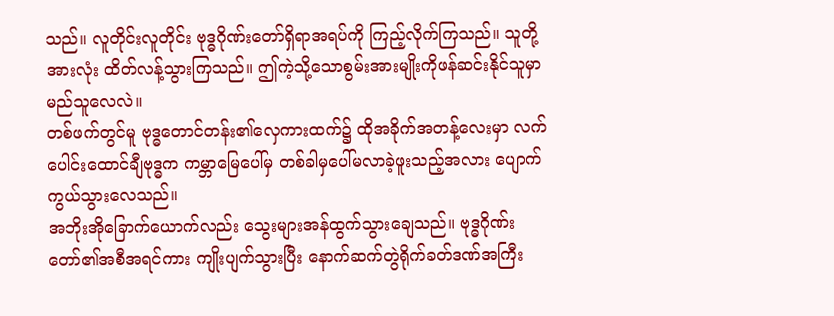သည်။ လူတိုင်းလူတိုင်း ဗုဒ္ဓဂိုဏ်းတော်ရှိရာအရပ်ကို ကြည့်လိုက်ကြသည်။ သူတို့အားလုံး ထိတ်လန့်သွားကြသည်။ ဤကဲ့သို့သောစွမ်းအားမျိုးကိုဖန်ဆင်းနိုင်သူမှာ မည်သူလေလဲ။
တစ်ဖက်တွင်မူ ဗုဒ္ဓတောင်တန်း၏လှေကားထက်၌ ထိုအခိုက်အတန့်လေးမှာ လက်ပေါင်းထောင်ချီဗုဒ္ဓက ကမ္ဘာမြေပေါ်မှ တစ်ခါမှပေါ်မလာခဲ့ဖူးသည့်အလား ပျောက်ကွယ်သွားလေသည်။
အဘိုးအိုခြောက်ယောက်လည်း သွေးများအန်ထွက်သွားချေသည်။ ဗုဒ္ဓဂိုဏ်းတော်၏အစီအရင်ကား ကျိုးပျက်သွားပြီး နောက်ဆက်တွဲရိုက်ခတ်ဒဏ်အကြီး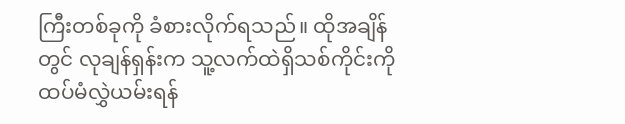ကြီးတစ်ခုကို ခံစားလိုက်ရသည်။ ထိုအချိန်တွင် လုချန်ရှန်းက သူ့လက်ထဲရှိသစ်ကိုင်းကို ထပ်မံလွှဲယမ်းရန်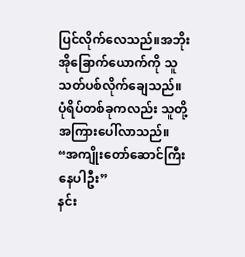ပြင်လိုက်လေသည်။အဘိုးအိုခြောက်ယောက်ကို သူသတ်ပစ်လိုက်ချေသည်။
ပုံရိပ်တစ်ခုကလည်း သူတို့အကြားပေါ်လာသည်။
“အကျိုးတော်ဆောင်ကြီး နေပါဦး”
နင်း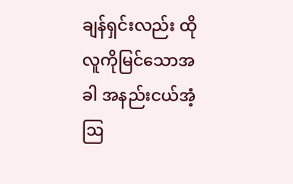ချန်ရှင်းလည်း ထိုလူကိုမြင်သောအခါ အနည်းငယ်အံ့ဩ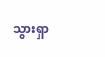သွားရှာ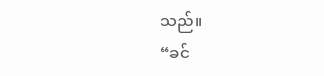သည်။
“ခင်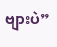ဗျားပဲ”